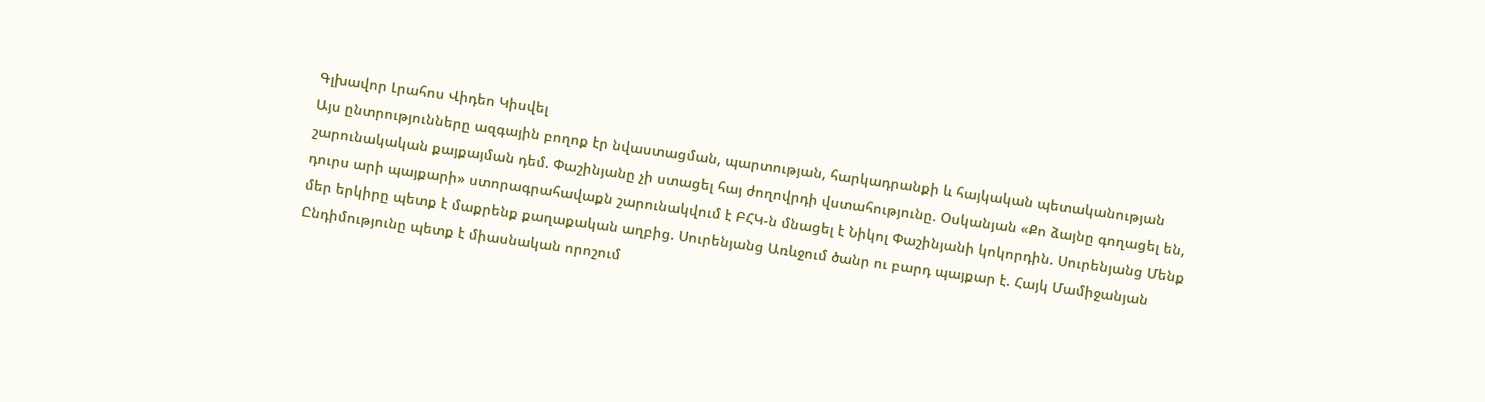Գլխավոր Լրահոս Վիդեո Կիսվել
Այս ընտրությունները ազգային բողոք էր նվաստացման, պարտության, հարկադրանքի և հայկական պետականության շարունակական քայքայման դեմ. Փաշինյանը չի ստացել հայ ժողովրդի վստահությունը. Օսկանյան «Քո ձայնը գողացել են, դուրս արի պայքարի» ստորագրահավաքն շարունակվում է ԲՀԿ-ն մնացել է Նիկոլ Փաշինյանի կոկորդին. Սուրենյանց Մենք մեր երկիրը պետք է մաքրենք քաղաքական աղբից. Սուրենյանց Առևջում ծանր ու բարդ պայքար է. Հայկ Մամիջանյան Ընդիմությունը պետք է միասնական որոշում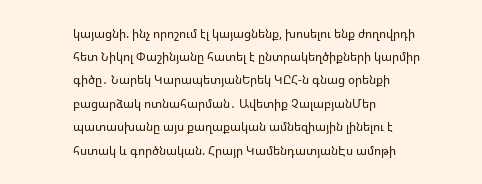կայացնի. ինչ որոշում էլ կայացնենք, խոսելու ենք ժողովրդի հետ Նիկոլ Փաշինյանը հատել է ընտրակեղծիքների կարմիր գիծը․ Նարեկ ԿարապետյանԵրեկ ԿԸՀ-ն գնաց օրենքի բացարձակ ոտնահարման․ Ավետիք ՉալաբյանՄեր պատասխանը այս քաղաքական ամնեզիային լինելու է հստակ և գործնական. Հրայր ԿամենդատյանԷս ամոթի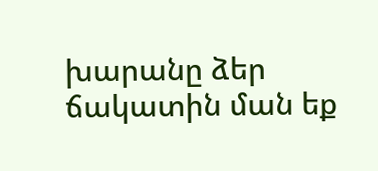խարանը ձեր ճակատին ման եք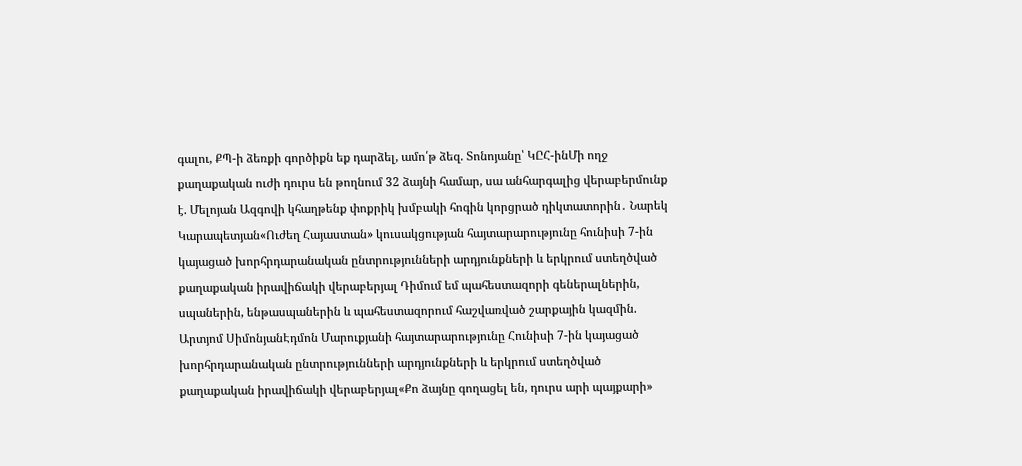գալու, ՔՊ-ի ձեռքի գործիքն եք դարձել, ամո՛թ ձեզ. Տոնոյանը՝ ԿԸՀ-ինՄի ողջ քաղաքական ուժի դուրս են թողնում 32 ձայնի համար, սա անհարգալից վերաբերմունք է. Մելոյան Ազգովի կհաղթենք փոքրիկ խմբակի հոգին կորցրած դիկտատորին․ Նարեկ Կարապետյան«Ուժեղ Հայաստան» կուսակցության հայտարարությունը հունիսի 7-ին կայացած խորհրդարանական ընտրությունների արդյունքների և երկրում ստեղծված քաղաքական իրավիճակի վերաբերյալ Դիմում եմ պահեստազորի գեներալներին, սպաներին, ենթասպաներին և պահեստազորում հաշվառված շարքային կազմին. Արտյոմ ՍիմոնյանԷդմոն Մարուքյանի հայտարարությունը Հունիսի 7-ին կայացած խորհրդարանական ընտրությունների արդյունքների և երկրում ստեղծված քաղաքական իրավիճակի վերաբերյալ«Քո ձայնը գողացել են, դուրս արի պայքարի»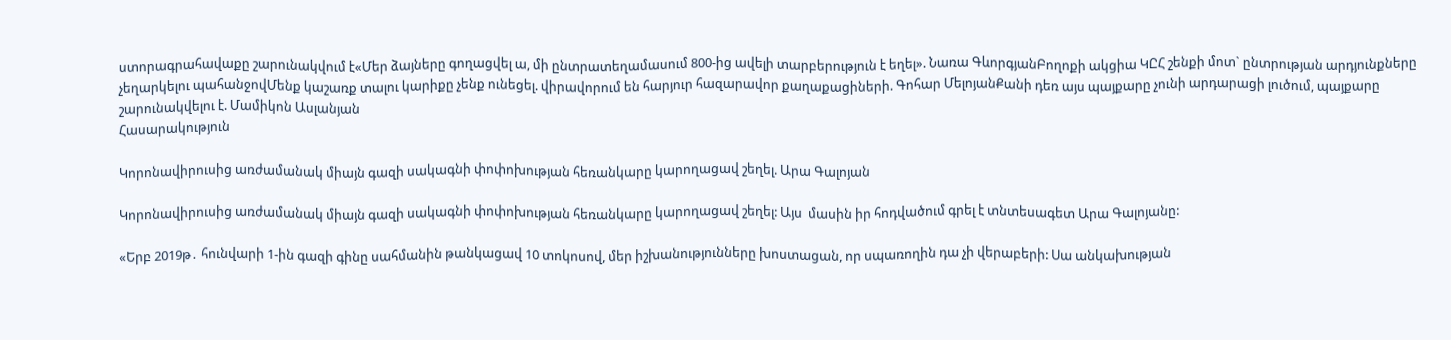ստորագրահավաքը շարունակվում է«Մեր ձայները գողացվել ա, մի ընտրատեղամասում 800-ից ավելի տարբերություն է եղել». Նառա ԳևորգյանԲողոքի ակցիա ԿԸՀ շենքի մոտ` ընտրության արդյունքները չեղարկելու պահանջովՄենք կաշառք տալու կարիքը չենք ունեցել. վիրավորում են հարյուր հազարավոր քաղաքացիների. Գոհար ՄելոյանՔանի դեռ այս պայքարը չունի արդարացի լուծում, պայքարը շարունակվելու է. Մամիկոն Ասլանյան
Հասարակություն

Կորոնավիրուսից առժամանակ միայն գազի սակագնի փոփոխության հեռանկարը կարողացավ շեղել. Արա Գալոյան

Կորոնավիրուսից առժամանակ միայն գազի սակագնի փոփոխության հեռանկարը կարողացավ շեղել: Այս  մասին իր հոդվածում գրել է տնտեսագետ Արա Գալոյանը:

«Երբ 2019թ․ հունվարի 1-ին գազի գինը սահմանին թանկացավ 10 տոկոսով, մեր իշխանությունները խոստացան, որ սպառողին դա չի վերաբերի: Սա անկախության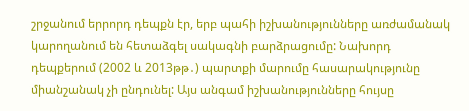շրջանում երրորդ դեպքն էր, երբ պահի իշխանությունները առժամանակ կարողանում են հետաձգել սակագնի բարձրացումը: Նախորդ դեպքերում (2002 և 2013թթ․) պարտքի մարումը հասարակությունը միանշանակ չի ընդունել: Այս անգամ իշխանությունները հույսը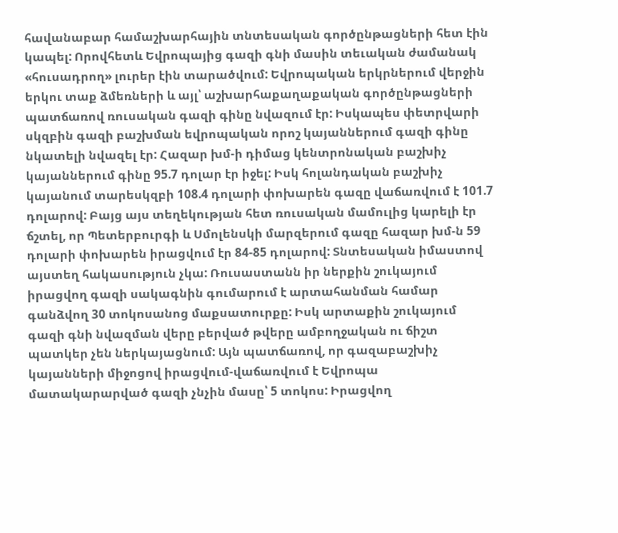հավանաբար համաշխարհային տնտեսական գործընթացների հետ էին կապել: Որովհետև Եվրոպայից գազի գնի մասին տեւական ժամանակ «հուսադրող» լուրեր էին տարածվում: Եվրոպական երկրներում վերջին երկու տաք ձմեռների և այլ՝ աշխարհաքաղաքական գործընթացների պատճառով ռուսական գազի գինը նվազում էր: Իսկապես փետրվարի սկզբին գազի բաշխման եվրոպական որոշ կայաններում գազի գինը նկատելի նվազել էր: Հազար խմ-ի դիմաց կենտրոնական բաշխիչ կայաններում գինը 95.7 դոլար էր իջել: Իսկ հոլանդական բաշխիչ կայանում տարեսկզբի 108.4 դոլարի փոխարեն գազը վաճառվում է 101.7 դոլարով: Բայց այս տեղեկության հետ ռուսական մամուլից կարելի էր ճշտել, որ Պետերբուրգի և Սմոլենսկի մարզերում գազը հազար խմ-ն 59 դոլարի փոխարեն իրացվում էր 84-85 դոլարով: Տնտեսական իմաստով այստեղ հակասություն չկա: Ռուսաստանն իր ներքին շուկայում իրացվող գազի սակագնին գումարում է արտահանման համար գանձվող 30 տոկոսանոց մաքսատուրքը: Իսկ արտաքին շուկայում գազի գնի նվազման վերը բերված թվերը ամբողջական ու ճիշտ պատկեր չեն ներկայացնում: Այն պատճառով, որ գազաբաշխիչ կայանների միջոցով իրացվում-վաճառվում է Եվրոպա մատակարարված գազի չնչին մասը՝ 5 տոկոս: Իրացվող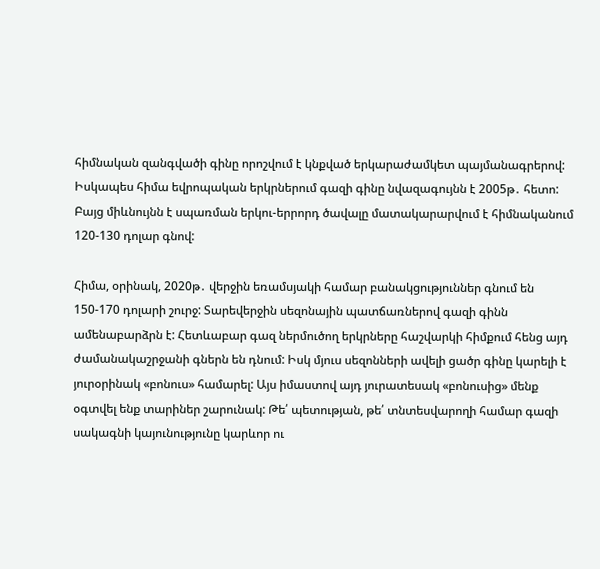հիմնական զանգվածի գինը որոշվում է կնքված երկարաժամկետ պայմանագրերով: Իսկապես հիմա եվրոպական երկրներում գազի գինը նվազագույնն է 2005թ․ հետո: Բայց միևնույնն է սպառման երկու-երրորդ ծավալը մատակարարվում է հիմնականում 120-130 դոլար գնով:

Հիմա, օրինակ, 2020թ․ վերջին եռամսյակի համար բանակցություններ գնում են 150-170 դոլարի շուրջ: Տարեվերջին սեզոնային պատճառներով գազի գինն ամենաբարձրն է: Հետևաբար գազ ներմուծող երկրները հաշվարկի հիմքում հենց այդ ժամանակաշրջանի գներն են դնում: Իսկ մյուս սեզոնների ավելի ցածր գինը կարելի է յուրօրինակ «բոնուս» համարել: Այս իմաստով այդ յուրատեսակ «բոնուսից» մենք օգտվել ենք տարիներ շարունակ: Թե՛ պետության, թե՛ տնտեսվարողի համար գազի սակագնի կայունությունը կարևոր ու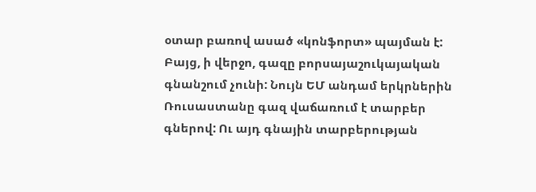օտար բառով ասած «կոնֆորտ» պայման է: Բայց, ի վերջո, գազը բորսայաշուկայական գնանշում չունի: Նույն ԵՄ անդամ երկրներին Ռուսաստանը գազ վաճառում է տարբեր գներով: Ու այդ գնային տարբերության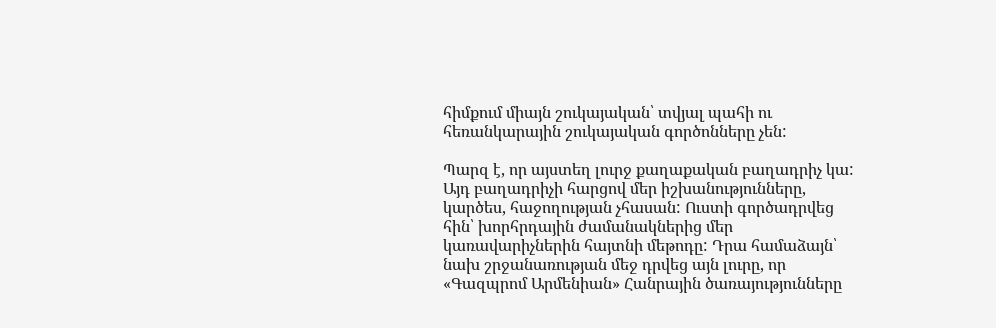հիմքում միայն շուկայական՝ տվյալ պահի ու հեռանկարային շուկայական գործոնները չեն:

Պարզ է, որ այստեղ լուրջ քաղաքական բաղադրիչ կա: Այդ բաղադրիչի հարցով մեր իշխանությունները, կարծես, հաջողության չհասան: Ուստի գործադրվեց հին՝ խորհրդային ժամանակներից մեր կառավարիչներին հայտնի մեթոդը: Դրա համաձայն՝ նախ շրջանառության մեջ դրվեց այն լուրը, որ «Գազպրոմ Արմենիան» Հանրային ծառայությունները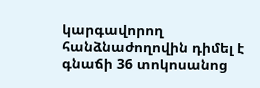կարգավորող հանձնաժողովին դիմել է գնաճի 36 տոկոսանոց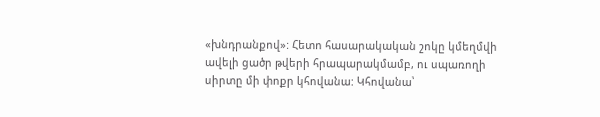«խնդրանքով»: Հետո հասարակական շոկը կմեղմվի ավելի ցածր թվերի հրապարակմամբ, ու սպառողի սիրտը մի փոքր կհովանա: Կհովանա՝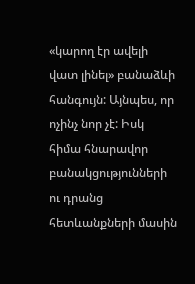«կարող էր ավելի վատ լինել» բանաձևի հանգույն: Այնպես, որ ոչինչ նոր չէ: Իսկ հիմա հնարավոր բանակցությունների ու դրանց հետևանքների մասին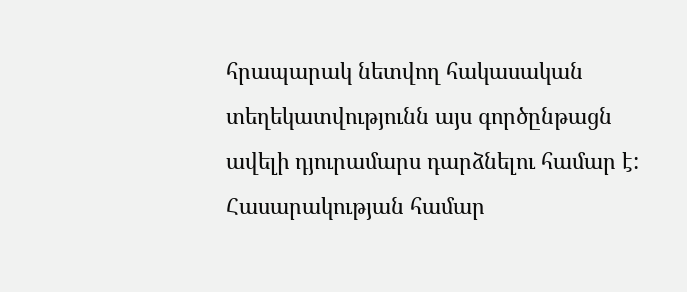հրապարակ նետվող հակասական տեղեկատվությունն այս գործընթացն ավելի դյուրամարս դարձնելու համար է: Հասարակության համար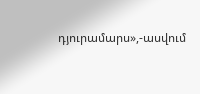դյուրամարս»,-ասվում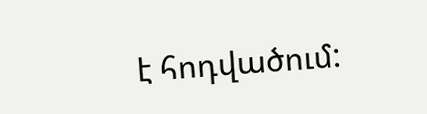է հոդվածում: